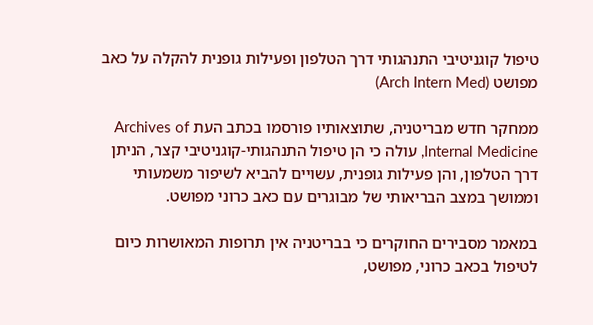טיפול קוגניטיבי התנהגותי דרך הטלפון ופעילות גופנית להקלה על כאב מפושט (Arch Intern Med)

ממחקר חדש מבריטניה, שתוצאותיו פורסמו בכתב העת Archives of Internal Medicine, עולה כי הן טיפול התנהגותי-קוגניטיבי קצר, הניתן דרך הטלפון, והן פעילות גופנית, עשויים להביא לשיפור משמעותי וממושך במצב הבריאותי של מבוגרים עם כאב כרוני מפושט.

במאמר מסבירים החוקרים כי בבריטניה אין תרופות המאושרות כיום לטיפול בכאב כרוני, מפושט,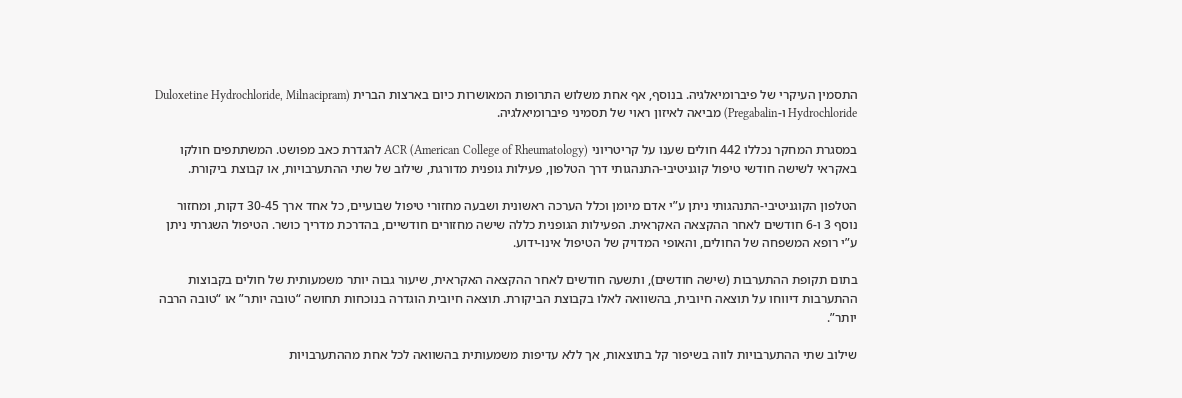התסמין העיקרי של פיברומיאלגיה. בנוסף, אף אחת משלוש התרופות המאושרות כיום בארצות הברית (Duloxetine Hydrochloride, Milnacipram Hydrochloride ו-Pregabalin) מביאה לאיזון ראוי של תסמיני פיברומיאלגיה.

במסגרת המחקר נכללו 442 חולים שענו על קריטריוני ACR (American College of Rheumatology) להגדרת כאב מפושט. המשתתפים חולקו באקראי לשישה חודשי טיפול קוגניטיבי-התנהגותי דרך הטלפון, פעילות גופנית מדורגת, שילוב של שתי ההתערבויות, או קבוצת ביקורת.

הטלפון הקוגניטיבי-התנהגותי ניתן ע”י אדם מיומן וכלל הערכה ראשונית ושבעה מחזורי טיפול שבועיים, כל אחד ארך 30-45 דקות, ומחזור נוסף 3 ו-6 חודשים לאחר ההקצאה האקראית. הפעילות הגופנית כללה שישה מחזורים חודשיים, בהדרכת מדריך כושר. הטיפול השגרתי ניתן ע”י רופא המשפחה של החולים, והאופי המדויק של הטיפול אינו-ידוע.

בתום תקופת ההתערבות (שישה חודשים), ותשעה חודשים לאחר ההקצאה האקראית, שיעור גבוה יותר משמעותית של חולים בקבוצות ההתערבות דיווחו על תוצאה חיובית, בהשוואה לאלו בקבוצת הביקורת. תוצאה חיובית הוגדרה בנוכחות תחושה “טובה יותר” או “טובה הרבה יותר”.

שילוב שתי ההתערבויות לווה בשיפור קל בתוצאות, אך ללא עדיפות משמעותית בהשוואה לכל אחת מההתערבויות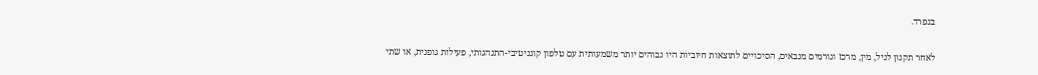בנפרד.

לאחר תקנון לגיל, מין, מרכז וגורמים מנבאים, הסיכויים לתוצאות חיוביות היו גבוהים יותר משמעותית עם טלפון קוגניטיבי-התנהגותי, פעילות גופנית, או שתי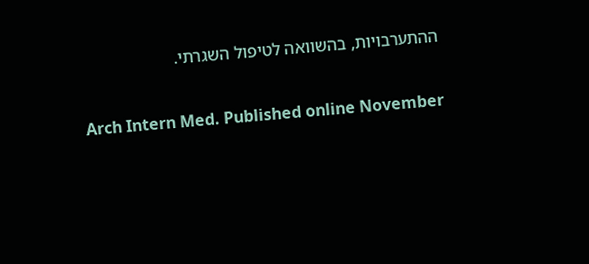ההתערבויות, בהשוואה לטיפול השגרתי.

Arch Intern Med. Published online November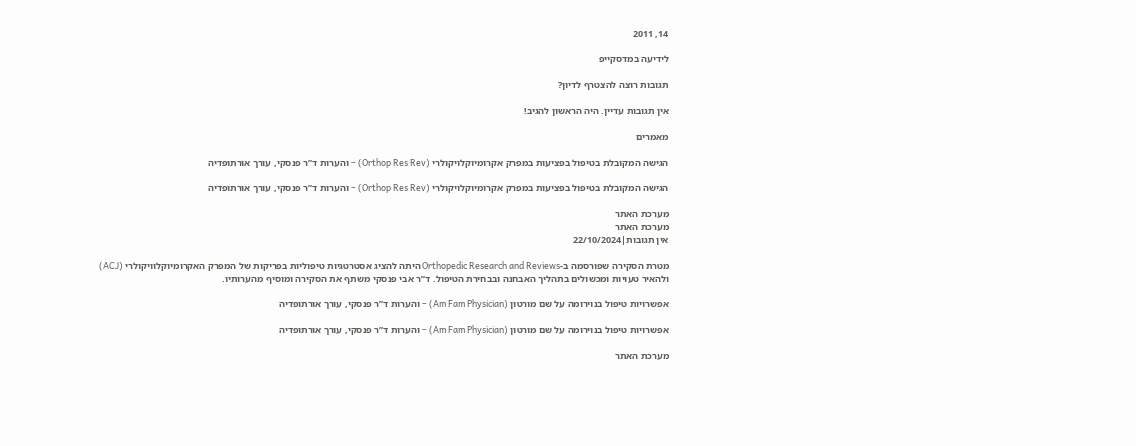14, 2011

לידיעה במדסקייפ

תגובות רוצה להצטרף לדיון?

אין תגובות עדיין. היה הראשון להגיב!

מאמרים

הגישה המקובלת בטיפול בפציעות במפרק אקרומיוקלויקולרי (Orthop Res Rev) – והערות ד”ר פנסקי, עורך אורתופדיה

הגישה המקובלת בטיפול בפציעות במפרק אקרומיוקלויקולרי (Orthop Res Rev) – והערות ד”ר פנסקי, עורך אורתופדיה

מערכת האתר
מערכת האתר
אין תגובות|22/10/2024

מטרת הסקירה שפורסמה ב-Orthopedic Research and Reviews היתה להציג אסטרטגיות טיפוליות בפריקות של המפרק האקרומיוקלוויקולרי (ACJ) ולהאיר טעויות ומכשולים בתהליך האבחנה ובבחירת הטיפול. ד”ר אבי פנסקי משתף את הסקירה ומוסיף מהערותיו.

אפשרויות טיפול בנוירומה על שם מורטון (Am Fam Physician) – והערות ד”ר פנסקי, עורך אורתופדיה

אפשרויות טיפול בנוירומה על שם מורטון (Am Fam Physician) – והערות ד”ר פנסקי, עורך אורתופדיה

מערכת האתר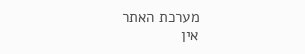מערכת האתר
אין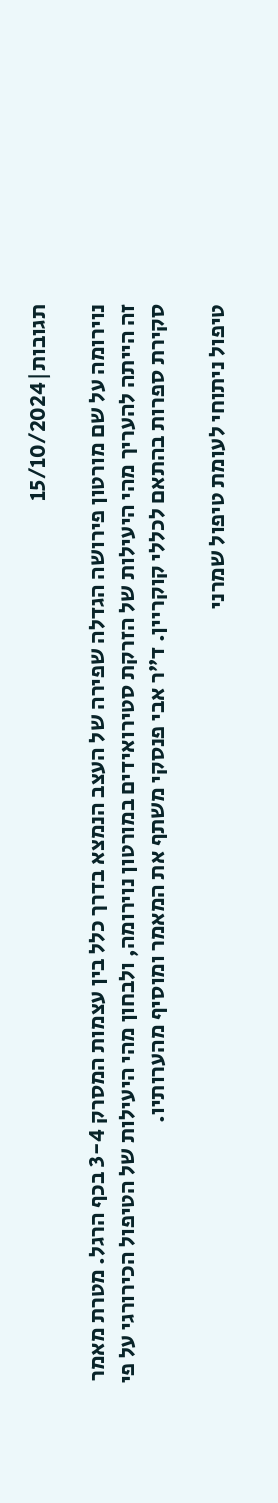תגובות|15/10/2024

נוירומה על שם מורטון פירושה הגדלה שפירה של העצב הנמצא בדרך כלל בין עצמות המסרק 3-4 בכף הרגל. מטרת מאמר זה הייתה להעריך מהי היעילות של הזרקת סטירואידים במורטון נוירומה, ולבחון מהי היעילות של הטיפול הכירורגי על פי סקירת ספרות בהתאם לכללי קוקריין. ד”ר אבי פנסקי משתף את המאמר ומוסיף מהערותיו.

טיפול ניתוחי לעומת טיפול שמרני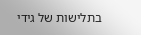בתלישות של גידי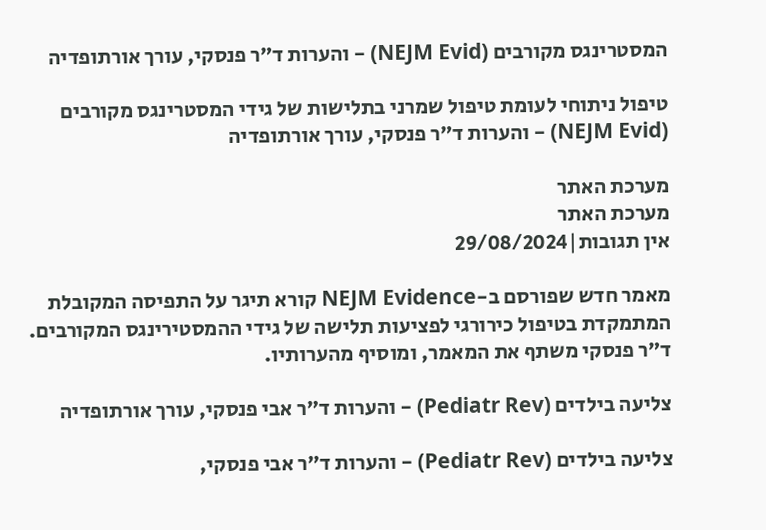המסטרינגס מקורבים (NEJM Evid) – והערות ד”ר פנסקי, עורך אורתופדיה

טיפול ניתוחי לעומת טיפול שמרני בתלישות של גידי המסטרינגס מקורבים (NEJM Evid) – והערות ד”ר פנסקי, עורך אורתופדיה

מערכת האתר
מערכת האתר
אין תגובות|29/08/2024

מאמר חדש שפורסם ב-NEJM Evidence קורא תיגר על התפיסה המקובלת המתמקדת בטיפול כירורגי לפציעות תלישה של גידי ההמסטירינגס המקורבים. ד”ר פנסקי משתף את המאמר, ומוסיף מהערותיו.

צליעה בילדים (Pediatr Rev) – והערות ד”ר אבי פנסקי, עורך אורתופדיה

צליעה בילדים (Pediatr Rev) – והערות ד”ר אבי פנסקי,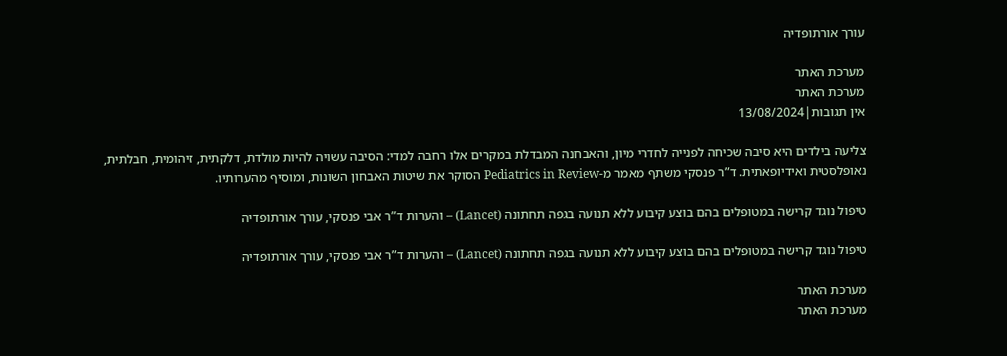עורך אורתופדיה

מערכת האתר
מערכת האתר
אין תגובות|13/08/2024

צליעה בילדים היא סיבה שכיחה לפנייה לחדרי מיון, והאבחנה המבדלת במקרים אלו רחבה למדי: הסיבה עשויה להיות מולדת, דלקתית, זיהומית, חבלתית, נאופלסטית ואידיופאתית. ד”ר פנסקי משתף מאמר מ-Pediatrics in Review הסוקר את שיטות האבחון השונות, ומוסיף מהערותיו.

טיפול נוגד קרישה במטופלים בהם בוצע קיבוע ללא תנועה בגפה תחתונה (Lancet) – והערות ד”ר אבי פנסקי, עורך אורתופדיה

טיפול נוגד קרישה במטופלים בהם בוצע קיבוע ללא תנועה בגפה תחתונה (Lancet) – והערות ד”ר אבי פנסקי, עורך אורתופדיה

מערכת האתר
מערכת האתר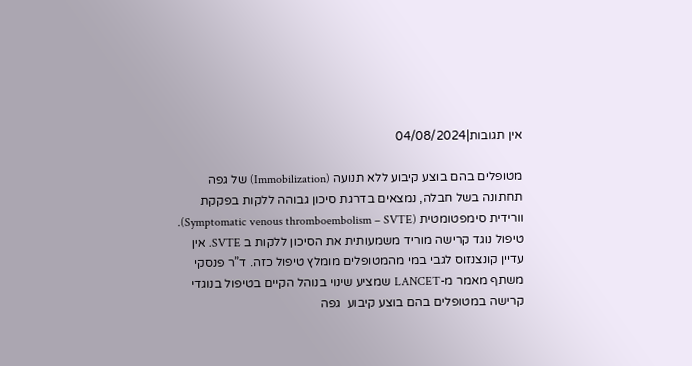אין תגובות|04/08/2024

מטופלים בהם בוצע קיבוע ללא תנועה (Immobilization) של גפה תחתונה בשל חבלה, נמצאים בדרגת סיכון גבוהה ללקות בפקקת וורידית סימפטומטית (Symptomatic venous thromboembolism – SVTE).
טיפול נוגד קרישה מוריד משמעותית את הסיכון ללקות ב SVTE. אין עדיין קונצנזוס לגבי במי מהמטופלים מומלץ טיפול כזה. ד”ר פנסקי משתף מאמר מ-LANCET שמציע שינוי בנוהל הקיים בטיפול בנוגדי קרישה במטופלים בהם בוצע קיבוע  גפה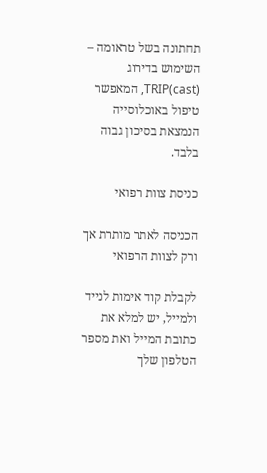תחתונה בשל טראומה – השימוש בדירוג TRIP(cast), המאפשר טיפול באוכלוסייה הנמצאת בסיכון גבוה בלבד.

כניסת צוות רפואי

הכניסה לאתר מותרת אך ורק לצוות הרפואי

לקבלת קוד אימות לנייד ולמייל, יש למלא את כתובת המייל ואת מספר הטלפון שלך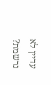עדיין לא נרשמת?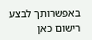באפשרותך לבצע רישום כאן